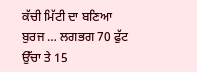ਕੱਚੀ ਮਿੱਟੀ ਦਾ ਬਣਿਆ ਬੁਰਜ … ਲਗਭਗ 70 ਫੁੱਟ ਉੱਚਾ ਤੇ 15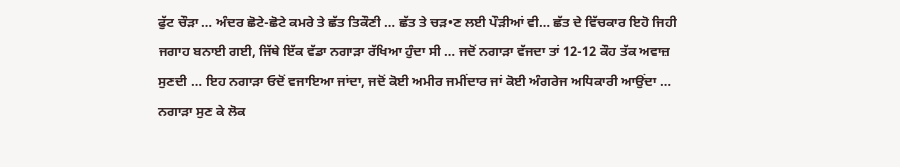ਫੁੱਟ ਚੌੜਾ … ਅੰਦਰ ਛੋਟੇ-ਛੋਟੇ ਕਮਰੇ ਤੇ ਛੱਤ ਤਿਕੌਣੀ … ਛੱਤ ਤੇ ਚੜ•ਣ ਲਈ ਪੌੜੀਆਂ ਵੀ… ਛੱਤ ਦੇ ਵਿੱਚਕਾਰ ਇਹੋ ਜਿਹੀ ਜਗਾਹ ਬਨਾਈ ਗਈ, ਜਿੱਥੇ ਇੱਕ ਵੱਡਾ ਨਗਾੜਾ ਰੱਖਿਆ ਹੁੰਦਾ ਸੀ … ਜਦੋਂ ਨਗਾੜਾ ਵੱਜਦਾ ਤਾਂ 12-12 ਕੌਹ ਤੱਕ ਅਵਾਜ਼ ਸੁਣਦੀ … ਇਹ ਨਗਾੜਾ ਓਦੋਂ ਵਜਾਇਆ ਜਾਂਦਾ, ਜਦੋਂ ਕੋਈ ਅਮੀਰ ਜਮੀਂਦਾਰ ਜਾਂ ਕੋਈ ਅੰਗਰੇਜ ਅਧਿਕਾਰੀ ਆਉਂਦਾ … ਨਗਾੜਾ ਸੁਣ ਕੇ ਲੋਕ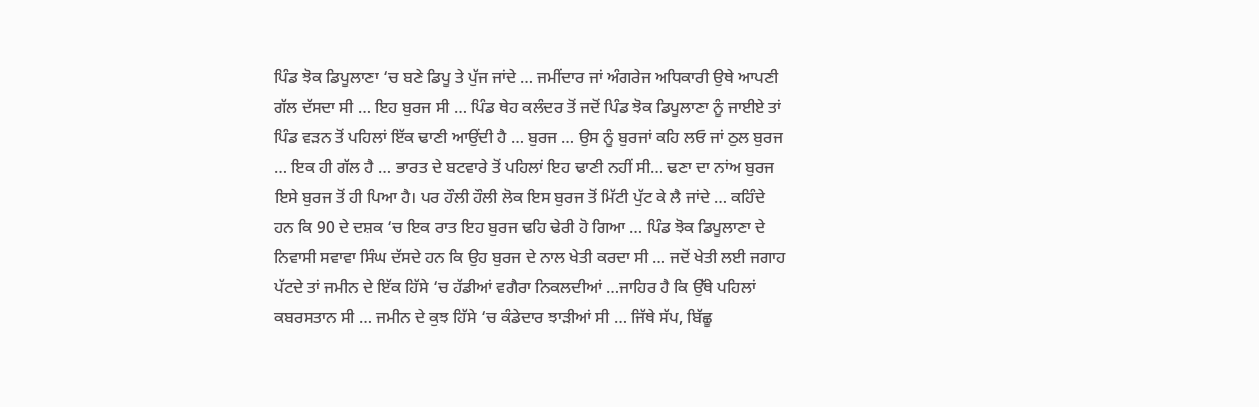ਪਿੰਡ ਝੋਕ ਡਿਪੂਲਾਣਾ ‘ਚ ਬਣੇ ਡਿਪੂ ਤੇ ਪੁੱਜ ਜਾਂਦੇ … ਜਮੀਂਦਾਰ ਜਾਂ ਅੰਗਰੇਜ ਅਧਿਕਾਰੀ ਉਥੇ ਆਪਣੀ ਗੱਲ ਦੱਸਦਾ ਸੀ … ਇਹ ਬੁਰਜ ਸੀ … ਪਿੰਡ ਥੇਹ ਕਲੰਦਰ ਤੋਂ ਜਦੋਂ ਪਿੰਡ ਝੋਕ ਡਿਪੂਲਾਣਾ ਨੂੰ ਜਾਈਏ ਤਾਂ ਪਿੰਡ ਵੜਨ ਤੋਂ ਪਹਿਲਾਂ ਇੱਕ ਢਾਣੀ ਆਉਂਦੀ ਹੈ … ਬੁਰਜ … ਉਸ ਨੂੰ ਬੁਰਜਾਂ ਕਹਿ ਲਓ ਜਾਂ ਠੁਲ ਬੁਰਜ … ਇਕ ਹੀ ਗੱਲ ਹੈ … ਭਾਰਤ ਦੇ ਬਟਵਾਰੇ ਤੋਂ ਪਹਿਲਾਂ ਇਹ ਢਾਣੀ ਨਹੀਂ ਸੀ… ਢਣਾ ਦਾ ਨਾਂਅ ਬੁਰਜ ਇਸੇ ਬੁਰਜ ਤੋਂ ਹੀ ਪਿਆ ਹੈ। ਪਰ ਹੌਲੀ ਹੌਲੀ ਲੋਕ ਇਸ ਬੁਰਜ ਤੋਂ ਮਿੱਟੀ ਪੁੱਟ ਕੇ ਲੈ ਜਾਂਦੇ … ਕਹਿੰਦੇ ਹਨ ਕਿ 90 ਦੇ ਦਸ਼ਕ ‘ਚ ਇਕ ਰਾਤ ਇਹ ਬੁਰਜ ਢਹਿ ਢੇਰੀ ਹੋ ਗਿਆ … ਪਿੰਡ ਝੋਕ ਡਿਪੂਲਾਣਾ ਦੇ ਨਿਵਾਸੀ ਸਵਾਵਾ ਸਿੰਘ ਦੱਸਦੇ ਹਨ ਕਿ ਉਹ ਬੁਰਜ ਦੇ ਨਾਲ ਖੇਤੀ ਕਰਦਾ ਸੀ … ਜਦੋਂ ਖੇਤੀ ਲਈ ਜਗਾਹ ਪੱਟਦੇ ਤਾਂ ਜਮੀਨ ਦੇ ਇੱਕ ਹਿੱਸੇ ‘ਚ ਹੱਡੀਆਂ ਵਗੈਰਾ ਨਿਕਲਦੀਆਂ …ਜਾਹਿਰ ਹੈ ਕਿ ਉੱਥੇ ਪਹਿਲਾਂ ਕਬਰਸਤਾਨ ਸੀ … ਜਮੀਨ ਦੇ ਕੁਝ ਹਿੱਸੇ ‘ਚ ਕੰਡੇਦਾਰ ਝਾੜੀਆਂ ਸੀ … ਜਿੱਥੇ ਸੱਪ, ਬਿੱਛੂ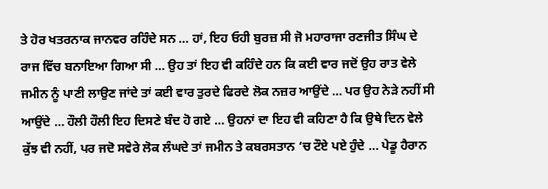ਤੇ ਹੋਰ ਖਤਰਨਾਕ ਜਾਨਵਰ ਰਹਿੰਦੇ ਸਨ … ਹਾਂ, ਇਹ ਓਹੀ ਬੁਰਜ਼ ਸੀ ਜੋ ਮਹਾਰਾਜਾ ਰਣਜੀਤ ਸਿੰਘ ਦੇ ਰਾਜ ਵਿੱਚ ਬਨਾਇਆ ਗਿਆ ਸੀ … ਉਹ ਤਾਂ ਇਹ ਵੀ ਕਹਿੰਦੇ ਹਨ ਕਿ ਕਈ ਵਾਰ ਜਦੋਂ ਉਹ ਰਾਤ ਵੇਲੇ ਜਮੀਨ ਨੂੰ ਪਾਣੀ ਲਾਉਣ ਜਾਂਦੇ ਤਾਂ ਕਈ ਵਾਰ ਤੁਰਦੇ ਫਿਰਦੇ ਲੋਕ ਨਜ਼ਰ ਆਉਂਦੇ … ਪਰ ਉਹ ਨੇੜੇ ਨਹੀਂ ਸੀ ਆਉਂਦੇ … ਹੌਲੀ ਹੌਲੀ ਇਹ ਦਿਸਣੇ ਬੰਦ ਹੋ ਗਏ … ਉਹਨਾਂ ਦਾ ਇਹ ਵੀ ਕਹਿਣਾ ਹੈ ਕਿ ਉਥੇ ਦਿਨ ਵੇਲੇ ਕੁੱਝ ਵੀ ਨਹੀਂ, ਪਰ ਜਦੋ ਸਵੇਰੇ ਲੋਕ ਲੰਘਦੇ ਤਾਂ ਜਮੀਨ ਤੇ ਕਬਰਸਤਾਨ ‘ਚ ਟੌਏ ਪਏ ਹੁੰਦੇ … ਪੇਡੂ ਹੈਰਾਨ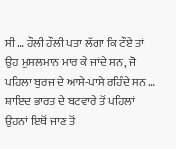ਸੀ … ਹੌਲੀ ਹੌਲੀ ਪਤਾ ਲੱਗਾ ਕਿ ਟੌਏ ਤਾਂ ਉਹ ਮੁਸਲਮਾਨ ਮਾਰ ਕੇ ਜਾਂਦੇ ਸਨ, ਜੋ ਪਹਿਲਾ ਬੁਰਜ ਦੇ ਆਸੇ-ਪਾਸੇ ਰਹਿੰਦੇ ਸਨ … ਸ਼ਾਇਦ ਭਾਰਤ ਦੇ ਬਟਵਾਰੇ ਤੋਂ ਪਹਿਲਾਂ ਉਹਨਾਂ ਇਥੋਂ ਜਾਣ ਤੋਂ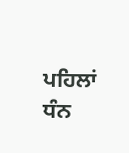ਪਹਿਲਾਂ ਧੰਨ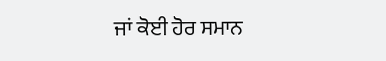ਜਾਂ ਕੋਈ ਹੋਰ ਸਮਾਨ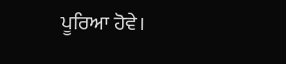ਪੂਰਿਆ ਹੋਵੇ।